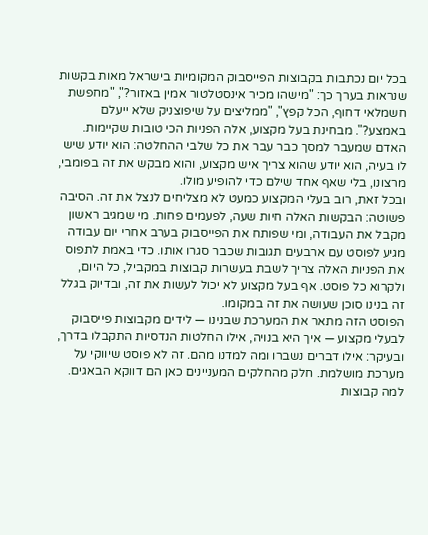בכל יום נכתבות בקבוצות הפייסבוק המקומיות בישראל מאות בקשות שנראות בערך כך: "מישהו מכיר אינסטלטור אמין באזור?", "מחפשת חשמלאי דחוף, הכל קפץ", "ממליצים על שיפוצניק שלא ייעלם באמצע?". מבחינת בעל מקצוע, אלה הפניות הכי טובות שקיימות. האדם שמעבר למסך כבר עבר את כל שלבי ההחלטה: הוא יודע שיש לו בעיה, הוא יודע שהוא צריך איש מקצוע, והוא מבקש את זה בפומבי, מרצונו, בלי שאף אחד שילם כדי להופיע מולו.
ובכל זאת, רוב בעלי המקצוע כמעט לא מצליחים לנצל את זה. הסיבה פשוטה: הבקשות האלה חיות שעה, לפעמים פחות. מי שמגיב ראשון מקבל את העבודה, ומי שפותח את הפייסבוק בערב אחרי יום עבודה מגיע לפוסט עם ארבעים תגובות שכבר סגרו אותו. כדי באמת לתפוס את הפניות האלה צריך לשבת בעשרות קבוצות במקביל, כל היום, ולקרוא כל פוסט. אף בעל מקצוע לא יכול לעשות את זה, ובדיוק בגלל זה בנינו סוכן שעושה את זה במקומו.
הפוסט הזה מתאר את המערכת שבנינו — לידים מקבוצות פייסבוק לבעלי מקצוע — איך היא בנויה, אילו החלטות הנדסיות התקבלו בדרך, ובעיקר: אילו דברים נשברו ומה למדנו מהם. זה לא פוסט שיווקי על מערכת מושלמת. חלק מהחלקים המעניינים כאן הם דווקא הבאגים.
למה קבוצות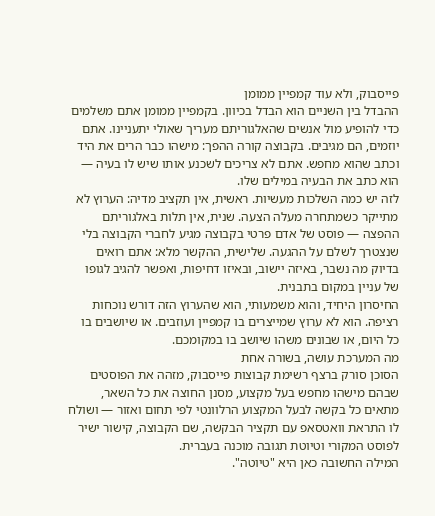פייסבוק, ולא עוד קמפיין ממומן
ההבדל בין השניים הוא הבדל בכיוון. בקמפיין ממומן אתם משלמים כדי להופיע מול אנשים שהאלגוריתם מעריך שאולי יתעניינו. אתם יוזמים, הם מגיבים. בקבוצה קורה ההפך: מישהו כבר הרים את היד וכתב שהוא מחפש. אתם לא צריכים לשכנע אותו שיש לו בעיה — הוא כתב את הבעיה במילים שלו.
לזה יש כמה השלכות מעשיות. ראשית, אין תקציב מדיה: הערוץ לא מתייקר כשמתחרה מעלה הצעה. שנית, אין תלות באלגוריתם ההפצה — פוסט של אדם פרטי בקבוצה מגיע לחברי הקבוצה בלי שנצטרך לשלם על ההגעה. שלישית, ההקשר מלא: אתם רואים בדיוק מה נשבר, באיזה יישוב, ובאיזו דחיפות, ואפשר להגיב לגופו של עניין במקום בתבנית.
החיסרון היחיד, והוא משמעותי, הוא שהערוץ הזה דורש נוכחות רציפה. הוא לא ערוץ שמייצרים בו קמפיין ועוזבים. או שיושבים בו כל היום, או שבונים משהו שיושב בו במקומכם.
מה המערכת עושה, בשורה אחת
הסוכן סורק ברצף רשימת קבוצות פייסבוק, מזהה את הפוסטים שבהם מישהו מחפש בעל מקצוע, מסנן החוצה את כל השאר, מתאים כל בקשה לבעל המקצוע הרלוונטי לפי תחום ואזור — ושולח לו התראת וואטסאפ עם תקציר הבקשה, שם הקבוצה, קישור ישיר לפוסט המקורי וטיוטת תגובה מוכנה בעברית.
המילה החשובה כאן היא "טיוטה".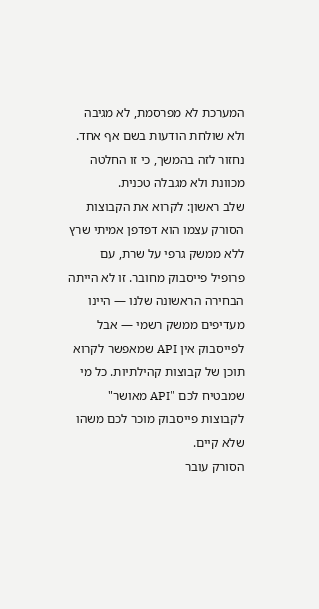המערכת לא מפרסמת, לא מגיבה ולא שולחת הודעות בשם אף אחד. נחזור לזה בהמשך, כי זו החלטה מכוונת ולא מגבלה טכנית.
שלב ראשון: לקרוא את הקבוצות
הסורק עצמו הוא דפדפן אמיתי שרץ ללא ממשק גרפי על שרת, עם פרופיל פייסבוק מחובר. זו לא הייתה הבחירה הראשונה שלנו — היינו מעדיפים ממשק רשמי — אבל לפייסבוק אין API שמאפשר לקרוא תוכן של קבוצות קהילתיות. כל מי שמבטיח לכם "API מאושר" לקבוצות פייסבוק מוכר לכם משהו שלא קיים.
הסורק עובר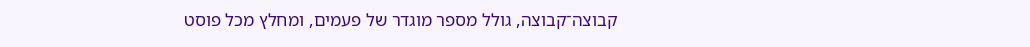קבוצה־קבוצה, גולל מספר מוגדר של פעמים, ומחלץ מכל פוסט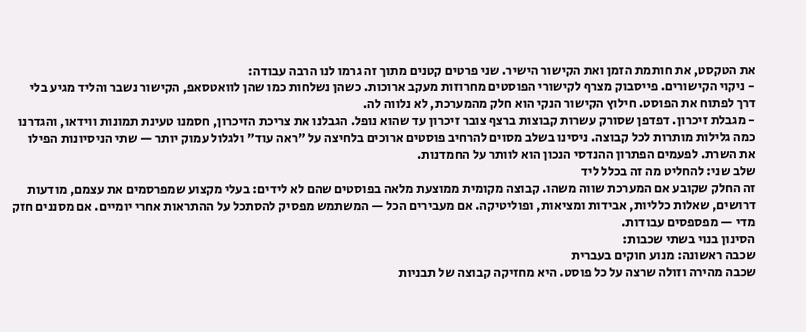את הטקסט, את חותמת הזמן ואת הקישור הישיר. שני פרטים קטנים מתוך זה גרמו לנו הרבה עבודה:
- ניקוי הקישורים. פייסבוק מצרף לקישורי הפוסטים מחרוזות מעקב ארוכות. כשהן נשלחות כמו שהן לוואטסאפ, הקישור נשבר והליד מגיע בלי דרך לפתוח את הפוסט. חילוץ הקישור הנקי הוא חלק מהמערכת, לא נלווה לה.
- מגבלת זיכרון. דפדפן שסורק עשרות קבוצות ברצף צובר זיכרון עד שהוא נופל. הגבלנו את צריכת הזיכרון, חסמנו טעינת תמונות ווידאו, והגדרנו כמה גלילות מותרות לכל קבוצה. ניסינו בשלב מסוים להרחיב פוסטים ארוכים בלחיצה על "ראה עוד" ולגלול עמוק יותר — שתי הניסיונות הפילו את השרת. לפעמים הפתרון ההנדסי הנכון הוא לוותר על החמדנות.
שלב שני: להחליט מה זה בכלל ליד
זה החלק שקובע אם המערכת שווה משהו. קבוצה מקומית ממוצעת מלאה בפוסטים שהם לא לידים: בעלי מקצוע שמפרסמים את עצמם, מודעות דרושים, שאלות כלליות, אבידות ומציאות, ופוליטיקה. אם מעבירים הכל — המשתמש מפסיק להסתכל על ההתראות אחרי יומיים. אם מסננים חזק מדי — מפספסים עבודות.
הסינון בנוי בשתי שכבות:
שכבה ראשונה: מנוע חוקים בעברית
שכבה מהירה וזולה שרצה על כל פוסט. היא מחזיקה קבוצה של תבניות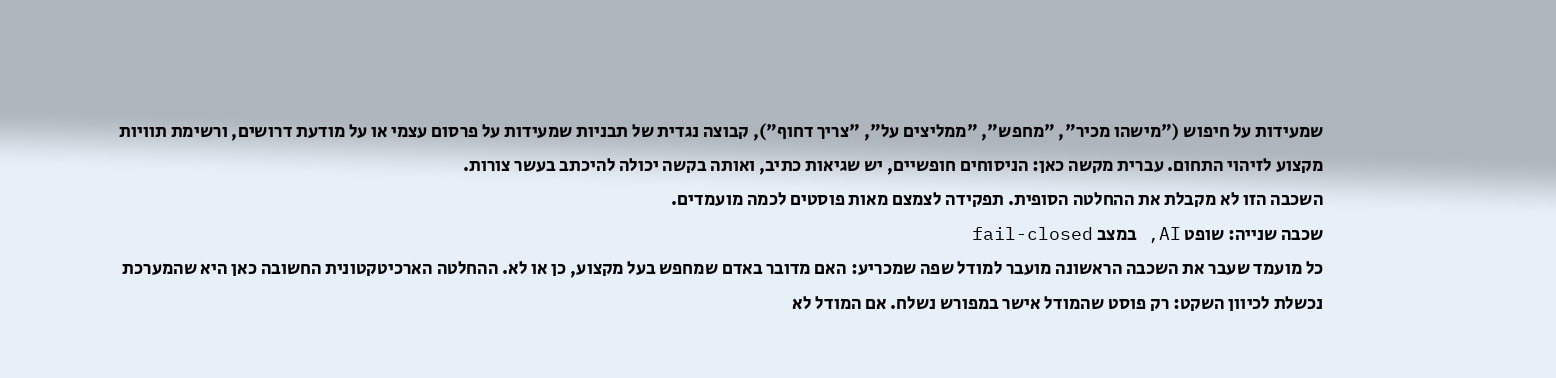שמעידות על חיפוש ("מישהו מכיר", "מחפש", "ממליצים על", "צריך דחוף"), קבוצה נגדית של תבניות שמעידות על פרסום עצמי או על מודעת דרושים, ורשימת תוויות מקצוע לזיהוי התחום. עברית מקשה כאן: הניסוחים חופשיים, יש שגיאות כתיב, ואותה בקשה יכולה להיכתב בעשר צורות.
השכבה הזו לא מקבלת את ההחלטה הסופית. תפקידה לצמצם מאות פוסטים לכמה מועמדים.
שכבה שנייה: שופט AI, במצב fail-closed
כל מועמד שעבר את השכבה הראשונה מועבר למודל שפה שמכריע: האם מדובר באדם שמחפש בעל מקצוע, כן או לא. ההחלטה הארכיטקטונית החשובה כאן היא שהמערכת נכשלת לכיוון השקט: רק פוסט שהמודל אישר במפורש נשלח. אם המודל לא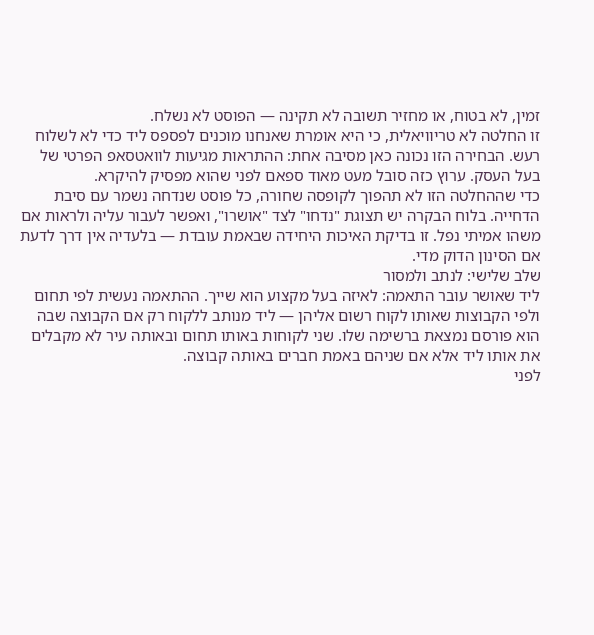זמין, לא בטוח, או מחזיר תשובה לא תקינה — הפוסט לא נשלח.
זו החלטה לא טריוויאלית, כי היא אומרת שאנחנו מוכנים לפספס ליד כדי לא לשלוח רעש. הבחירה הזו נכונה כאן מסיבה אחת: ההתראות מגיעות לוואטסאפ הפרטי של בעל העסק. ערוץ כזה סובל מעט מאוד ספאם לפני שהוא מפסיק להיקרא.
כדי שההחלטה הזו לא תהפוך לקופסה שחורה, כל פוסט שנדחה נשמר עם סיבת הדחייה. בלוח הבקרה יש תצוגת "נדחו" לצד "אושרו", ואפשר לעבור עליה ולראות אם משהו אמיתי נפל. זו בדיקת האיכות היחידה שבאמת עובדת — בלעדיה אין דרך לדעת אם הסינון הדוק מדי.
שלב שלישי: לנתב ולמסור
ליד שאושר עובר התאמה: לאיזה בעל מקצוע הוא שייך. ההתאמה נעשית לפי תחום ולפי הקבוצות שאותו לקוח רשום אליהן — ליד מנותב ללקוח רק אם הקבוצה שבה הוא פורסם נמצאת ברשימה שלו. שני לקוחות באותו תחום ובאותה עיר לא מקבלים את אותו ליד אלא אם שניהם באמת חברים באותה קבוצה.
לפני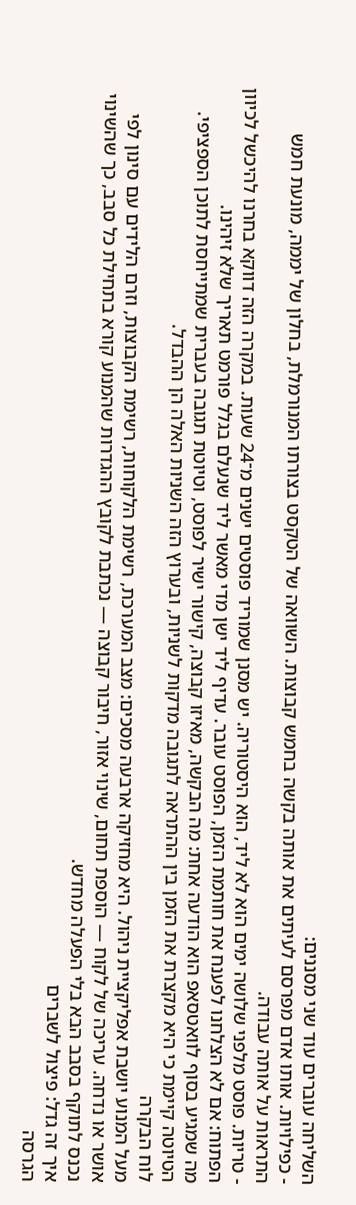השליחה עוברים עוד שני מסננים:
- כפילויות. אותו אדם מפרסם לעיתים את אותה בקשה בחמש קבוצות. השוואה של הטקסט בצורתו המנורמלת, בחלון של יממה, מונעת חמש התראות על אותה עבודה.
- טריות. פוסט מלפני שלושה ימים הוא לא ליד, הוא היסטוריה. יש מסנן שמוריד פוסטים ישנים מ־24 שעות. במקרה הזה דווקא בחרנו להיכשל לכיוון הפתוח: אם לא הצלחנו לפענח את חותמת הזמן, הפוסט עובר. עדיף ליד ישן מדי מאשר ליד שנעלם בגלל פורמט תאריך שלא זיהינו.
מה שמגיע בסוף לוואטסאפ הוא הודעה אחת: מה הבקשה, מאיזו קבוצה, קישור ישיר לפוסט, וטיוטת תגובה בעברית שמתייחסת לתוכן הספציפי. הטיוטה קיימת כי היא מקצרת את הזמן בין ההתראה לתגובה מדקות לשניות, ובערוץ הזה השניות האלה הן ההבדל.
לוח הבקרה
מעל המנוע יושבת אפליקציית ניהול. היא מחזיקה ארבעה מסכים: מצב המערכת, רשימת הלקוחות, רשימת הקבוצות, וזרם הלידים עם סינון לפי אושר או נדחה. עריכה של לקוח — הוספת תחום, שינוי אזור, חיבור קבוצה — נכתבת לקובץ ההגדרות שהמנוע קורא בתחילת כל סבב, כך שהשינוי נכנס לתוקף בסבב הבא בלי הפעלה מחדש.
איך זה גדל: פיצול לשברים
הגרסה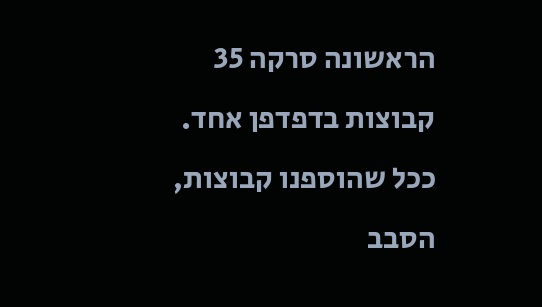הראשונה סרקה 35 קבוצות בדפדפן אחד. ככל שהוספנו קבוצות, הסבב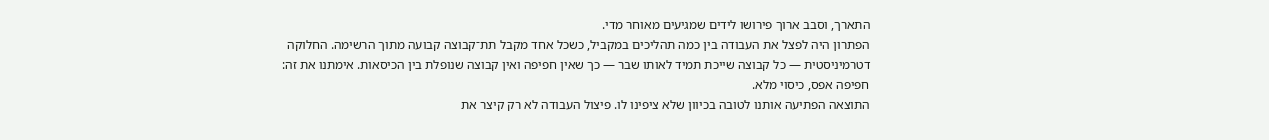התארך, וסבב ארוך פירושו לידים שמגיעים מאוחר מדי.
הפתרון היה לפצל את העבודה בין כמה תהליכים במקביל, כשכל אחד מקבל תת־קבוצה קבועה מתוך הרשימה. החלוקה דטרמיניסטית — כל קבוצה שייכת תמיד לאותו שבר — כך שאין חפיפה ואין קבוצה שנופלת בין הכיסאות. אימתנו את זה: חפיפה אפס, כיסוי מלא.
התוצאה הפתיעה אותנו לטובה בכיוון שלא ציפינו לו. פיצול העבודה לא רק קיצר את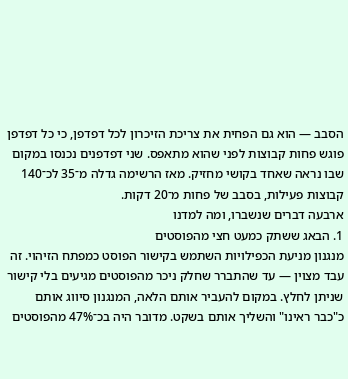הסבב — הוא גם הפחית את צריכת הזיכרון לכל דפדפן, כי כל דפדפן פוגש פחות קבוצות לפני שהוא מתאפס. שני דפדפנים נכנסו במקום שבו נראה שאחד בקושי מחזיק. מאז הרשימה גדלה מ־35 לכ־140 קבוצות פעילות, בסבב של פחות מ־20 דקות.
ארבעה דברים שנשברו, ומה למדנו
1. הבאג ששתק כמעט חצי מהפוסטים
מנגנון מניעת הכפילויות השתמש בקישור הפוסט כמפתח הזיהוי. זה עבד מצוין — עד שהתברר שחלק ניכר מהפוסטים מגיעים בלי קישור שניתן לחלץ. במקום להעביר אותם הלאה, המנגנון סיווג אותם כ"כבר ראינו" והשליך אותם בשקט. מדובר היה בכ־47% מהפוסטים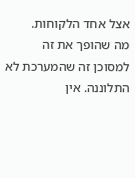אצל אחד הלקוחות.
מה שהופך את זה למסוכן זה שהמערכת לא התלוננה. אין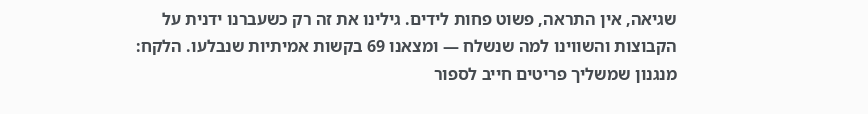שגיאה, אין התראה, פשוט פחות לידים. גילינו את זה רק כשעברנו ידנית על הקבוצות והשווינו למה שנשלח — ומצאנו 69 בקשות אמיתיות שנבלעו. הלקח: מנגנון שמשליך פריטים חייב לספור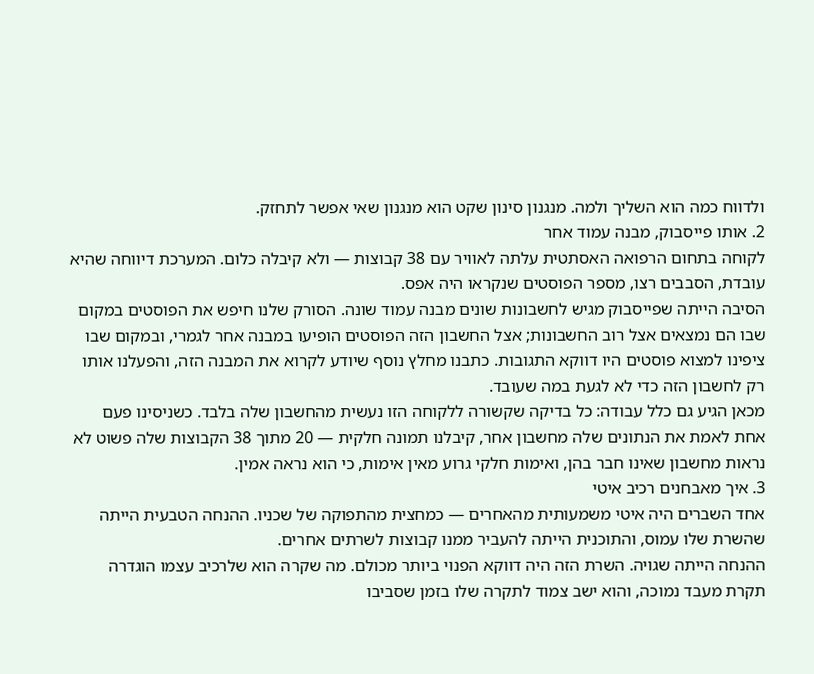ולדווח כמה הוא השליך ולמה. מנגנון סינון שקט הוא מנגנון שאי אפשר לתחזק.
2. אותו פייסבוק, מבנה עמוד אחר
לקוחה בתחום הרפואה האסתטית עלתה לאוויר עם 38 קבוצות — ולא קיבלה כלום. המערכת דיווחה שהיא עובדת, הסבבים רצו, מספר הפוסטים שנקראו היה אפס.
הסיבה הייתה שפייסבוק מגיש לחשבונות שונים מבנה עמוד שונה. הסורק שלנו חיפש את הפוסטים במקום שבו הם נמצאים אצל רוב החשבונות; אצל החשבון הזה הפוסטים הופיעו במבנה אחר לגמרי, ובמקום שבו ציפינו למצוא פוסטים היו דווקא התגובות. כתבנו מחלץ נוסף שיודע לקרוא את המבנה הזה, והפעלנו אותו רק לחשבון הזה כדי לא לגעת במה שעובד.
מכאן הגיע גם כלל עבודה: כל בדיקה שקשורה ללקוחה הזו נעשית מהחשבון שלה בלבד. כשניסינו פעם אחת לאמת את הנתונים שלה מחשבון אחר, קיבלנו תמונה חלקית — 20 מתוך 38 הקבוצות שלה פשוט לא נראות מחשבון שאינו חבר בהן, ואימות חלקי גרוע מאין אימות, כי הוא נראה אמין.
3. איך מאבחנים רכיב איטי
אחד השברים היה איטי משמעותית מהאחרים — כמחצית מהתפוקה של שכניו. ההנחה הטבעית הייתה שהשרת שלו עמוס, והתוכנית הייתה להעביר ממנו קבוצות לשרתים אחרים.
ההנחה הייתה שגויה. השרת הזה היה דווקא הפנוי ביותר מכולם. מה שקרה הוא שלרכיב עצמו הוגדרה תקרת מעבד נמוכה, והוא ישב צמוד לתקרה שלו בזמן שסביבו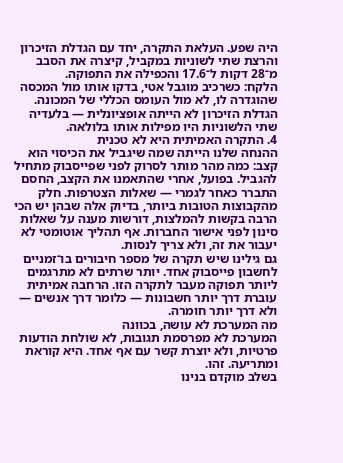היה שפע. העלאת התקרה, יחד עם הגדלת הזיכרון והרצת שתי לשוניות במקביל, קיצרה את הסבב מ־28 דקות ל־17.6 והכפילה את התפוקה.
הלקח: כשרכיב מוגבל אטי, בדקו אותו מול המכסה שהוגדרה לו, לא מול העומס הכללי של המכונה. הגדלת הזיכרון לא הייתה אופציונלית — בלעדיה שתי הלשוניות היו מפילות אותו בלולאה.
4. התקרה האמיתית היא לא טכנית
ההנחה שלנו הייתה שמה שיגביל את הכיסוי הוא קצב: כמה מהר מותר לסרוק לפני שפייסבוק מתחיל להגביל. בפועל, אחרי שהתאמנו את הקצב, החסם התברר כאחר לגמרי — שאלות הצטרפות. חלק מהקבוצות הטובות ביותר, בדיוק אלה שבהן יש הכי הרבה בקשות להמלצות, דורשות מענה על שאלות סינון לפני אישור החברות. אף תהליך אוטומטי לא יעבור את זה, ולא צריך לנסות.
גם גילינו שיש תקרה של מספר חיבורים בו־זמניים לחשבון פייסבוק אחד. יותר שרתים לא מתרגמים ליותר תפוקה מעבר לתקרה הזו. הרחבה אמיתית עוברת דרך יותר חשבונות — כלומר דרך אנשים — ולא דרך יותר חומרה.
מה המערכת לא עושה, בכוונה
המערכת לא מפרסמת תגובות, לא שולחת הודעות פרטיות, ולא יוצרת קשר עם אף אחד. היא קוראת ומתריעה. זהו.
בשלב מוקדם בנינו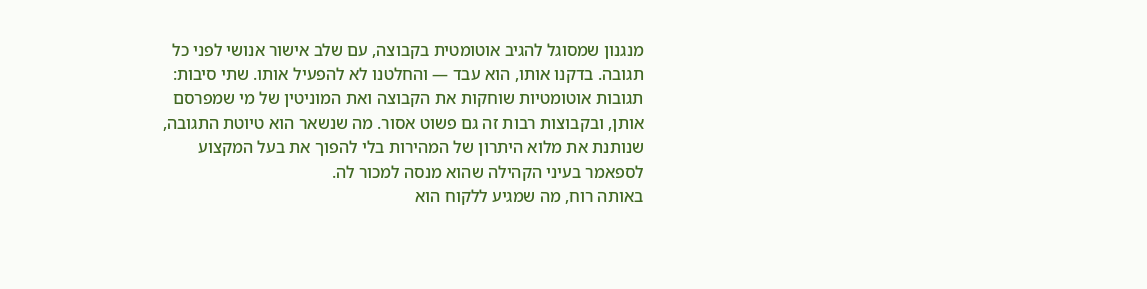מנגנון שמסוגל להגיב אוטומטית בקבוצה, עם שלב אישור אנושי לפני כל תגובה. בדקנו אותו, הוא עבד — והחלטנו לא להפעיל אותו. שתי סיבות: תגובות אוטומטיות שוחקות את הקבוצה ואת המוניטין של מי שמפרסם אותן, ובקבוצות רבות זה גם פשוט אסור. מה שנשאר הוא טיוטת התגובה, שנותנת את מלוא היתרון של המהירות בלי להפוך את בעל המקצוע לספאמר בעיני הקהילה שהוא מנסה למכור לה.
באותה רוח, מה שמגיע ללקוח הוא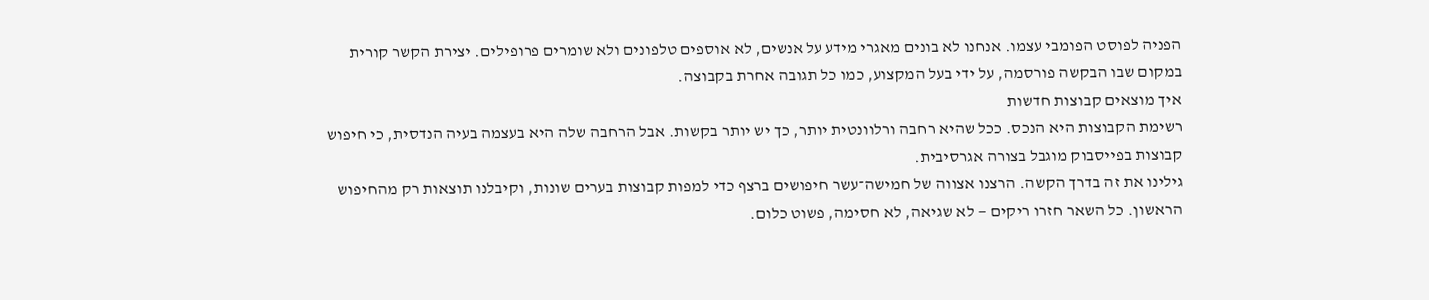הפניה לפוסט הפומבי עצמו. אנחנו לא בונים מאגרי מידע על אנשים, לא אוספים טלפונים ולא שומרים פרופילים. יצירת הקשר קורית במקום שבו הבקשה פורסמה, על ידי בעל המקצוע, כמו כל תגובה אחרת בקבוצה.
איך מוצאים קבוצות חדשות
רשימת הקבוצות היא הנכס. ככל שהיא רחבה ורלוונטית יותר, כך יש יותר בקשות. אבל הרחבה שלה היא בעצמה בעיה הנדסית, כי חיפוש קבוצות בפייסבוק מוגבל בצורה אגרסיבית.
גילינו את זה בדרך הקשה. הרצנו אצווה של חמישה־עשר חיפושים ברצף כדי למפות קבוצות בערים שונות, וקיבלנו תוצאות רק מהחיפוש הראשון. כל השאר חזרו ריקים — לא שגיאה, לא חסימה, פשוט כלום.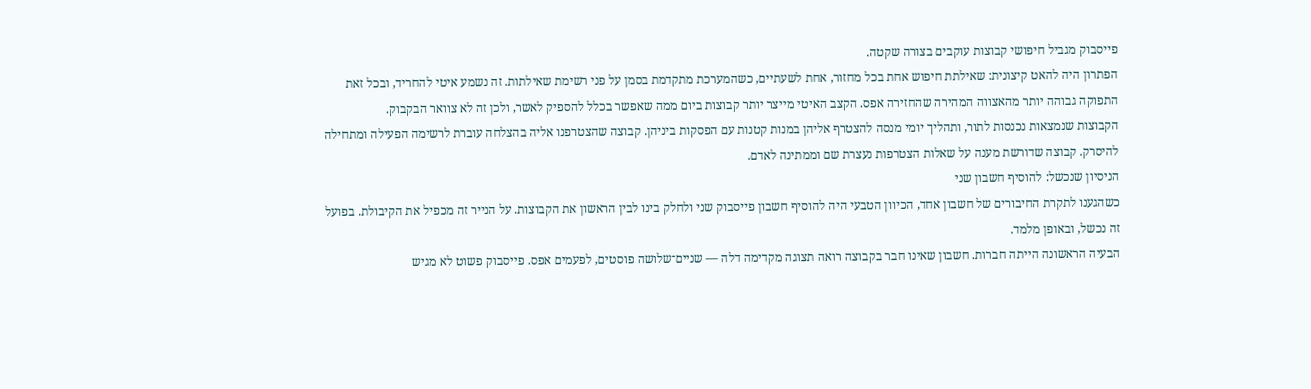פייסבוק מגביל חיפושי קבוצות עוקבים בצורה שקטה.
הפתרון היה להאט קיצונית: שאילתת חיפוש אחת בכל מחזור, אחת לשעתיים, כשהמערכת מתקדמת בסמן על פני רשימת שאילתות. זה נשמע איטי להחריד, ובכל זאת התפוקה גבוהה יותר מהאצווה המהירה שהחזירה אפס. הקצב האיטי מייצר יותר קבוצות ביום ממה שאפשר בכלל להספיק לאשר, ולכן זה לא צוואר הבקבוק.
הקבוצות שנמצאות נכנסות לתור, ותהליך יומי מנסה להצטרף אליהן במנות קטנות עם הפסקות ביניהן. קבוצה שהצטרפנו אליה בהצלחה עוברת לרשימה הפעילה ומתחילה להיסרק. קבוצה שדורשת מענה על שאלות הצטרפות נעצרת שם וממתינה לאדם.
הניסיון שנכשל: להוסיף חשבון שני
כשהגענו לתקרת החיבורים של חשבון אחד, הכיוון הטבעי היה להוסיף חשבון פייסבוק שני ולחלק בינו לבין הראשון את הקבוצות. על הנייר זה מכפיל את הקיבולת. בפועל זה נכשל, ובאופן מלמד.
הבעיה הראשונה הייתה חברות. חשבון שאינו חבר בקבוצה רואה תצוגה מקדימה דלה — שניים־שלושה פוסטים, לפעמים אפס. פייסבוק פשוט לא מגיש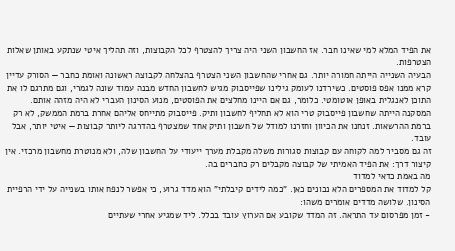את הפיד המלא למי שאינו חבר. אז החשבון השני היה צריך להצטרף לכל הקבוצות, וזה תהליך איטי שנתקע באותן שאלות הצטרפות.
הבעיה השנייה הייתה חמורה יותר. גם אחרי שהחשבון השני הצטרף בהצלחה לקבוצה ראשונה ואומת כחבר — הסורק עדיין קרא ממנו אפס פוסטים. כשירדנו לעומק גילינו שפייסבוק מגיש לחשבון החדש מבנה עמוד שונה לגמרי, וגם מתרגם לו את התוכן לאנגלית באופן אוטומטי. כלומר, גם אם היינו מחלצים את הפוסטים, מנוע הסינון העברי לא היה מזהה אותם.
המסקנה הייתה שחשבון פייסבוק טרי הוא לא תחליף לחשבון ותיק. פייסבוק מתייחס אליהם אחרת ברמת הממשק, לא רק ברמת ההרשאות. זנחנו את הכיוון וחזרנו למודל של חשבון ותיק אחד שמצטרף בהדרגה ליותר קבוצות — איטי יותר, אבל עובד.
זה גם מסביר למה לקוחה עם קבוצות סגורות משלה מקבלת מערך ייעודי על החשבון שלה, ולא מנוטרת מחשבון מרכזי. אין קיצור דרך: את הפיד האמיתי של קבוצה מקבלים רק כחברים בה.
מה באמת כדאי למדוד
קל למדוד את המספרים הלא נכונים כאן. "כמה לידים קיבלתי" הוא מדד גרוע, כי אפשר לנפח אותו בשנייה על ידי הרפיית הסינון. שלושה מדדים אומרים משהו:
- זמן מפרסום עד התראה. זה המדד שקובע אם הערוץ עובד בכלל. ליד שמגיע אחרי שעתיים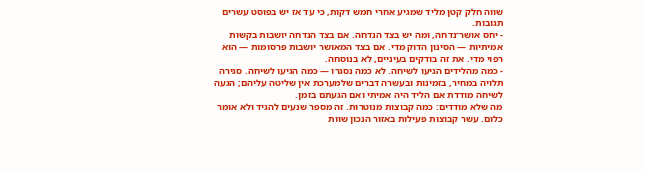שווה חלק קטן מליד שמגיע אחרי חמש דקות, כי עד אז יש בפוסט עשרים תגובות.
- יחס אושר־נדחה, ומה יש בצד הנדחה. אם בצד הנדחה יושבות בקשות אמיתיות — הסינון הדוק מדי. אם בצד המאושר יושבות פרסומות — הוא רפוי מדי. את זה בודקים בעיניים, לא בנוסחה.
- כמה מהלידים הגיעו לשיחה. לא כמה נסגרו — כמה הגיעו לשיחה. סגירה תלויה במחיר, בזמינות ובעשרה דברים שלמערכת אין שליטה עליהם; הגעה לשיחה מודדת אם הליד היה אמיתי ואם הגעתם בזמן.
מה שלא מודדים: כמה קבוצות מנוטרות. זה מספר שנעים להגיד ולא אומר כלום. עשר קבוצות פעילות באזור הנכון שוות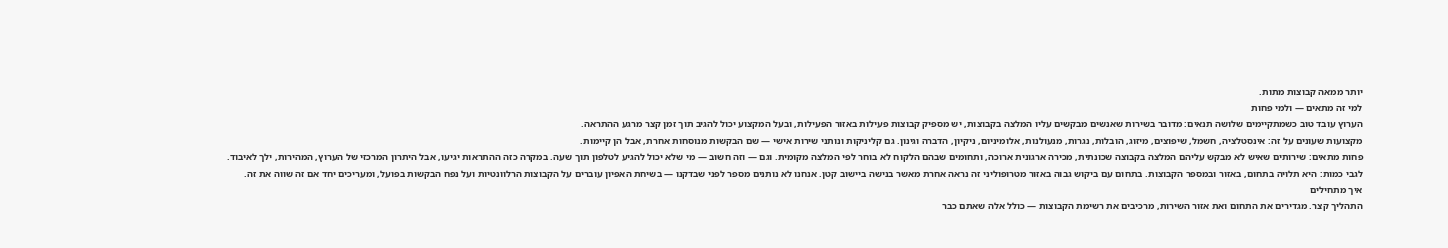יותר ממאה קבוצות מתות.
למי זה מתאים — ולמי פחות
הערוץ עובד טוב כשמתקיימים שלושה תנאים: מדובר בשירות שאנשים מבקשים עליו המלצה בקבוצות, יש מספיק קבוצות פעילות באזור הפעילות, ובעל המקצוע יכול להגיב תוך זמן קצר מרגע ההתראה.
מקצועות שעונים על זה: אינסטלציה, חשמל, שיפוצים, מיזוג, הובלות, נגרות, מנעולנות, אלומיניום, ניקיון, הדברה וגינון. גם קליניקות ונותני שירות אישי — שם הבקשות מנוסחות אחרת, אבל הן קיימות.
פחות מתאים: שירותים שאיש לא מבקש עליהם המלצה בקבוצה שכונתית, מכירה ארגונית ארוכה, ותחומים שבהם הלקוח לא בוחר לפי המלצה מקומית. וגם — וזה חשוב — מי שלא יכול להגיע לטלפון תוך שעה. במקרה כזה ההתראות יגיעו, אבל היתרון המרכזי של הערוץ, המהירות, ילך לאיבוד.
לגבי כמות: היא תלויה בתחום, באזור ובמספר הקבוצות. בתחום עם ביקוש גבוה באזור מטרופוליני זה נראה אחרת מאשר בנישה ביישוב קטן. אנחנו לא נותנים מספר לפני שבדקנו — בשיחת האפיון עוברים על הקבוצות הרלוונטיות ועל נפח הבקשות בפועל, ומעריכים יחד אם זה שווה את זה.
איך מתחילים
התהליך קצר. מגדירים את התחום ואת אזור השירות, מרכיבים את רשימת הקבוצות — כולל אלה שאתם כבר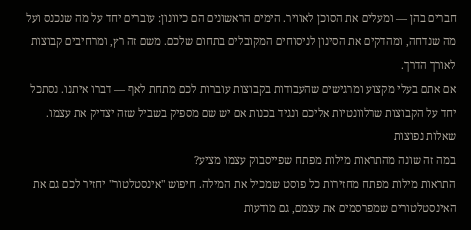חברים בהן — ומעלים את הסוכן לאוויר. הימים הראשונים הם כיוונון: עוברים יחד על מה שנכנס ועל מה שנדחה, ומהדקים את הסינון לניסוחים המקובלים בתחום שלכם. משם זה רץ, ומרחיבים קבוצות לאורך הדרך.
אם אתם בעלי מקצוע ומרגישים שהעבודות בקבוצות עוברות לכם מתחת לאף — דברו איתנו. נסתכל יחד על הקבוצות שרלוונטיות אליכם ונגיד בכנות אם יש שם מספיק בשביל שזה יצדיק את עצמו.
שאלות נפוצות
במה זה שונה מהתראות מילות מפתח שפייסבוק עצמו מציע?
התראות מילות מפתח מחזירות כל פוסט שמכיל את המילה. חיפוש "אינסטלטור" יחזיר לכם גם את האינסטלטורים שמפרסמים את עצמם, גם מודעות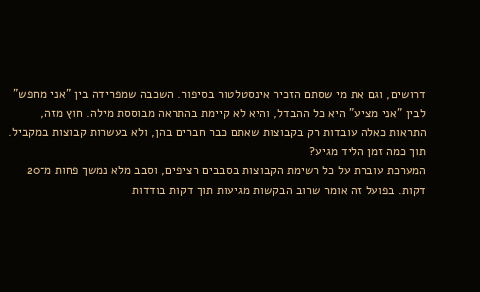דרושים, וגם את מי שסתם הזכיר אינסטלטור בסיפור. השכבה שמפרידה בין "אני מחפש" לבין "אני מציע" היא כל ההבדל, והיא לא קיימת בהתראה מבוססת מילה. חוץ מזה, התראות כאלה עובדות רק בקבוצות שאתם כבר חברים בהן, ולא בעשרות קבוצות במקביל.
תוך כמה זמן הליד מגיע?
המערכת עוברת על כל רשימת הקבוצות בסבבים רציפים, וסבב מלא נמשך פחות מ־20 דקות. בפועל זה אומר שרוב הבקשות מגיעות תוך דקות בודדות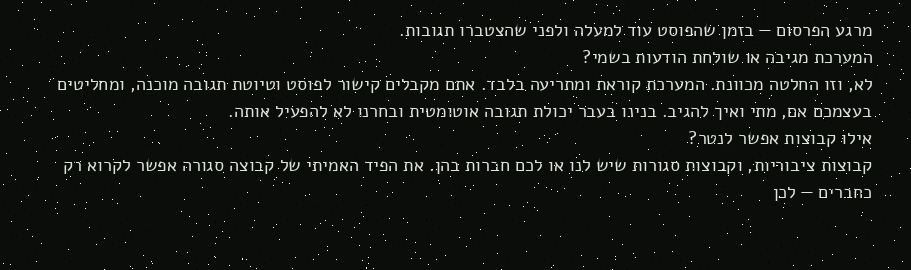מרגע הפרסום — בזמן שהפוסט עוד למעלה ולפני שהצטברו תגובות.
המערכת מגיבה או שולחת הודעות בשמי?
לא, וזו החלטה מכוונת. המערכת קוראת ומתריעה בלבד. אתם מקבלים קישור לפוסט וטיוטת תגובה מוכנה, ומחליטים בעצמכם אם, מתי ואיך להגיב. בנינו בעבר יכולת תגובה אוטומטית ובחרנו לא להפעיל אותה.
אילו קבוצות אפשר לנטר?
קבוצות ציבוריות, וקבוצות סגורות שיש לנו או לכם חברות בהן. את הפיד האמיתי של קבוצה סגורה אפשר לקרוא רק כחברים — לכן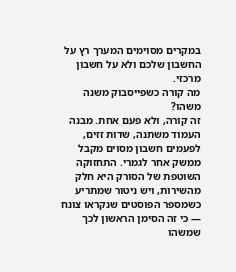במקרים מסוימים המערך רץ על החשבון שלכם ולא על חשבון מרכזי.
מה קורה כשפייסבוק משנה משהו?
זה קורה, ולא פעם אחת. מבנה העמוד משתנה, שדות זזים, לפעמים חשבון מסוים מקבל ממשק אחר לגמרי. התחזוקה השוטפת של הסורק היא חלק מהשירות, ויש ניטור שמתריע כשמספר הפוסטים שנקראו צונח — כי זה הסימן הראשון לכך שמשהו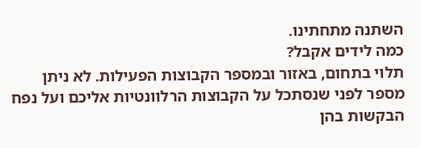השתנה מתחתינו.
כמה לידים אקבל?
תלוי בתחום, באזור ובמספר הקבוצות הפעילות. לא ניתן מספר לפני שנסתכל על הקבוצות הרלוונטיות אליכם ועל נפח הבקשות בהן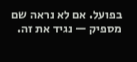בפועל. אם לא נראה שם מספיק — נגיד את זה.